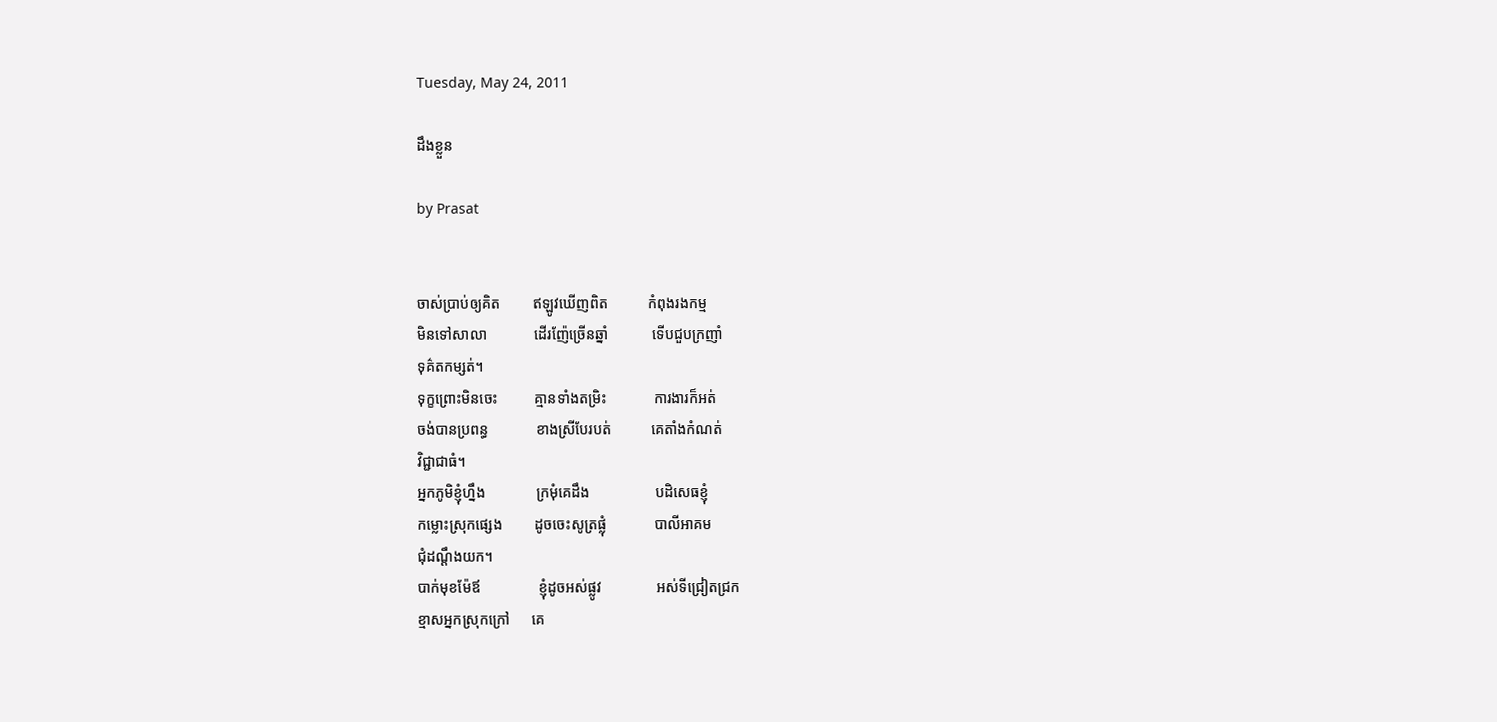Tuesday, May 24, 2011

ដឹងខ្លួន

by Prasat


ចាស់ប្រាប់ឲ្យគិត         ឥឡូវឃើញពិត           កំពុងរងកម្ម
មិនទៅសាលា             ដើរញ៉ែច្រើនឆ្នាំ            ទើបជួបក្រញាំ
ទុគ៌តកម្សត់។
ទុក្ខព្រោះមិនចេះ          គ្មានទាំងតម្រិះ             ការងារក៏អត់
ចង់បានប្រពន្ធ             ខាងស្រីបែរបត់           គេតាំងកំណត់
វិជ្ជាជាធំ។
អ្នកភូមិខ្ញុំហ្នឹង              ក្រមុំគេដឹង                  បដិសេធខ្ញុំ
កម្លោះស្រុកផ្សេង         ដូចចេះសូត្រផ្លុំ             បាលីអាគម
ជុំដណ្ដឹងយក។
បាក់មុខម៉ែឪ                ខ្ញុំដូចអស់ផ្លូវ               អស់ទីជ្រៀតជ្រក
ខ្មាសអ្នកស្រុកក្រៅ      គេ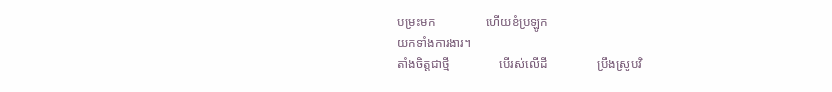បម្រះមក                ហើយខំប្រឡូក
យកទាំងការងារ។
តាំងចិត្តជាថ្មី                បើរស់លើដី                ប្រឹងស្រូបវិ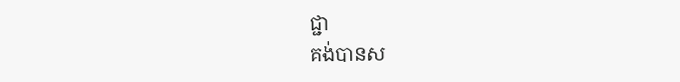ជ្ជា
គង់បានស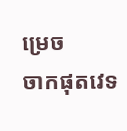ម្រេច          ចាកផុតវេទ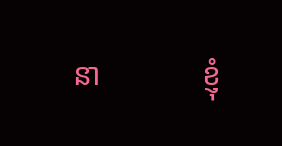នា             ខ្ញុំ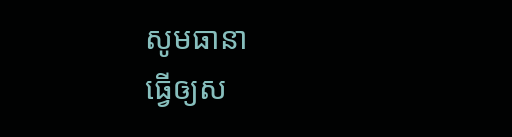សូមធានា
ធ្វើឲ្យស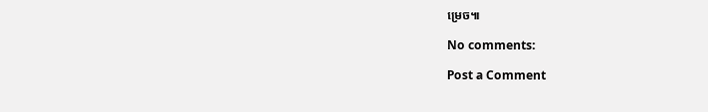ម្រេច៕

No comments:

Post a Comment